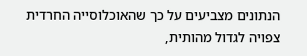הנתונים מצביעים על כך שהאוכלוסייה החרדית צפויה לגדול מהותית,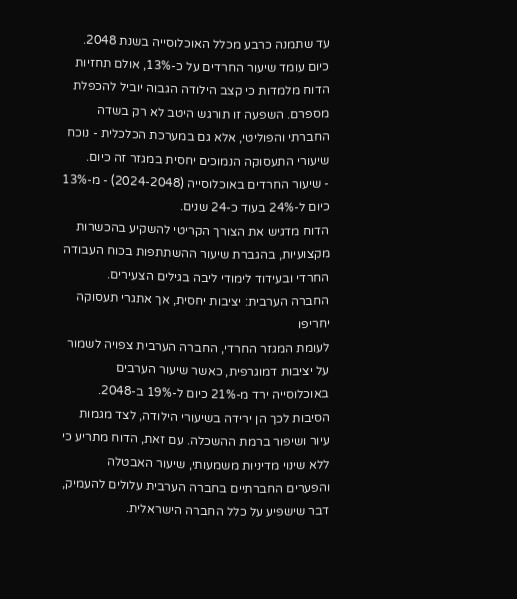עד שתמנה כרבע מכלל האוכלוסייה בשנת 2048. כיום עומד שיעור החרדים על כ-13%, אולם תחזיות הדוח מלמדות כי קצב הילודה הגבוה יוביל להכפלת מספרם. השפעה זו תורגש היטב לא רק בשדה החברתי והפוליטי, אלא גם במערכת הכלכלית - נוכח שיעורי התעסוקה הנמוכים יחסית במגזר זה כיום.
- שיעור החרדים באוכלוסייה (2024-2048) - מ-13% כיום ל-24% בעוד כ-24 שנים.
הדוח מדגיש את הצורך הקריטי להשקיע בהכשרות מקצועיות, בהגברת שיעור ההשתתפות בכוח העבודה החרדי ובעידוד לימודי ליבה בגילים הצעירים.
החברה הערבית: יציבות יחסית, אך אתגרי תעסוקה יחריפו
לעומת המגזר החרדי, החברה הערבית צפויה לשמור על יציבות דמוגרפית, כאשר שיעור הערבים באוכלוסייה ירד מ-21% כיום ל-19% ב-2048. הסיבות לכך הן ירידה בשיעורי הילודה, לצד מגמות עיור ושיפור ברמת ההשכלה. עם זאת, הדוח מתריע כי ללא שינוי מדיניות משמעותי, שיעור האבטלה והפערים החברתיים בחברה הערבית עלולים להעמיק, דבר שישפיע על כלל החברה הישראלית.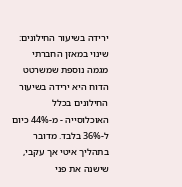ירידה בשיעור החילונים: שינוי במאזן החברתי
מגמה נוספת שמשרטט הדוח היא ירידה בשיעור החילונים בכלל האוכלוסייה - מ-44% כיום ל-36% בלבד. מדובר בתהליך איטי אך עקבי, שישנה את פני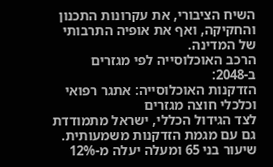השיח הציבורי, את עקרונות התכנון והחקיקה, ואף את אופיה התרבותי של המדינה.
הרכב האוכלוסייה לפי מגזרים ב-2048:
הזדקנות האוכלוסייה: אתגר רפואי וכלכלי חוצה מגזרים
לצד הגידול הכללי, ישראל מתמודדת גם עם מגמת הזדקנות משמעותית. שיעור בני 65 ומעלה יעלה מ-12%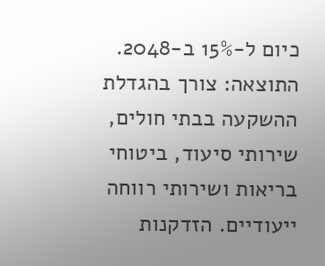כיום ל-15% ב-2048. התוצאה: צורך בהגדלת ההשקעה בבתי חולים, שירותי סיעוד, ביטוחי בריאות ושירותי רווחה ייעודיים. הזדקנות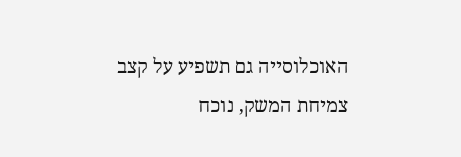האוכלוסייה גם תשפיע על קצב צמיחת המשק, נוכח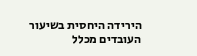הירידה היחסית בשיעור העובדים מכלל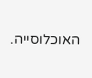האוכלוסייה.